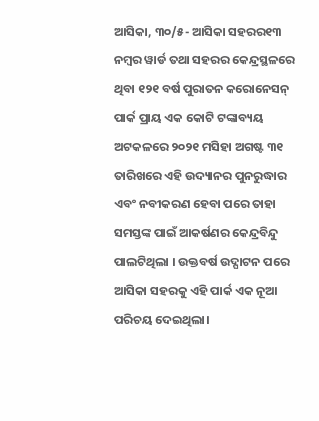ଆସିକା, ୩୦/୫- ଆସିକା ସହରର୧୩ ନମ୍ବର ୱାର୍ଡ ତଥା ସହରର କେନ୍ଦ୍ରସ୍ଥଳରେ ଥିବା ୧୨୧ ବର୍ଷ ପୁରାତନ କରୋନେସନ୍ ପାର୍କ ପ୍ରାୟ ଏକ କୋଟି ଟଙ୍କାବ୍ୟୟ ଅଟକଳରେ ୨୦୨୧ ମସିହା ଅଗଷ୍ଟ ୩୧ ତାରିଖରେ ଏହି ଉଦ୍ୟାନର ପୁନରୁଦ୍ଧାର ଏବଂ ନବୀକରଣ ହେବା ପରେ ତାହା ସମସ୍ତଙ୍କ ପାଇଁ ଆକର୍ଷଣର କେନ୍ଦ୍ରବିନ୍ଦୁ ପାଲଟିଥିଲା । ଉକ୍ତବର୍ଷ ଉଦ୍ଘାଟନ ପରେ ଆସିକା ସହରକୁ ଏହି ପାର୍କ ଏକ ନୂଆ ପରିଚୟ ଦେଇଥିଲା।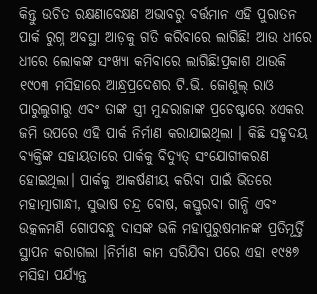କିନ୍ତୁ ଉଚିତ ରକ୍ଷଣାବେକ୍ଷଣ ଅଭାବରୁ ବର୍ତ୍ତମାନ ଏହି ପୁରାତନ ପାର୍କ ରୁଗ୍ନ ଅବସ୍ଥା ଆଡ଼କୁ ଗତି କରିବାରେ ଲାଗିଛି! ଆଉ ଧୀରେ ଧୀରେ ଲୋକଙ୍କ ସଂଖ୍ୟା କମିବାରେ ଲାଗିଛି!ପ୍ରକାଶ ଥାଉକି ୧୯୦୩ ମସିହାରେ ଆନ୍ଧ୍ରପ୍ରଦେଶର ଟି.ଭି. ଜୋଶୁଲ୍ ରାଓ ପାରୁଲୁଗାରୁ ଏବଂ ତାଙ୍କ ସ୍ତ୍ରୀ ମୁନ୍ଦରାଜାଙ୍କ ପ୍ରଚେଷ୍ଟାରେ ୪ଏକର ଜମି ଉପରେ ଏହି ପାର୍କ ନିର୍ମାଣ କରାଯାଇଥିଲା । କିଛି ସହୃଦୟ ବ୍ୟକ୍ତିଙ୍କ ସହାୟତାରେ ପାର୍କକୁ ବିଦ୍ୟୁତ୍ ସଂଯୋଗୀକରଣ ହୋଇଥିଲା। ପାର୍କକୁ ଆକର୍ଷଣୀୟ କରିବା ପାଇଁ ଭିତରେ ମହାତ୍ମାଗାନ୍ଧୀ, ସୁଭାଷ ଚନ୍ଦ୍ର ବୋଷ, କସ୍ତୁରବା ଗାନ୍ଧି ଏବଂ ଉତ୍କଳମଣି ଗୋପବନ୍ଧୁ ଦାସଙ୍କ ଭଳି ମହାପୁରୁଷମାନଙ୍କ ପ୍ରତିମୂର୍ତ୍ତି ସ୍ଥାପନ କରାଗଲା ।ନିର୍ମାଣ କାମ ସରିଯିବା ପରେ ଏହା ୧୯୫୭ ମସିହା ପର୍ଯ୍ୟନ୍ତ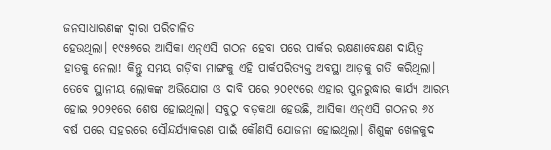ଜନସାଧାରଣଙ୍କ ଦ୍ବାରା ପରିଚାଳିତ
ହେଉଥିଲା। ୧୯୫୭ରେ ଆସିକା ଏନ୍ଏସି ଗଠନ ହେବା ପରେ ପାର୍କର ରକ୍ଷଣାବେକ୍ଷଣ ଦାୟିତ୍ଵ ହାତକୁ ନେଲା! କିନ୍ତୁ ସମୟ ଗଡ଼ିବା ମାଙ୍ଗକୁ ଏହି ପାର୍କପରିତ୍ୟକ୍ତ ଅବସ୍ଥା ଆଡ଼କୁ ଗତି କରିଥିଲା। ତେବେ ସ୍ଥାନୀୟ ଲୋକଙ୍କ ଅଭିଯୋଗ ଓ ଦାବି ପରେ ୨୦୧୯ରେ ଏହାର ପୁନରୁଦ୍ଧାର କାର୍ଯ୍ୟ ଆରମ୍ଭ ହୋଇ ୨୦୨୧ରେ ଶେଷ ହୋଇଥିଲା। ସବୁଠୁ ବଡ଼କଥା ହେଉଛି, ଆସିକା ଏନ୍ଏସି ଗଠନର ୬୪ ବର୍ଷ ପରେ ସହରରେ ସୌନ୍ଦର୍ଯ୍ୟାକରଣ ପାଇଁ କୌଣସି ଯୋଜନା ହୋଇଥିଲା। ଶିଶୁଙ୍କ ଖେଳକୁଦ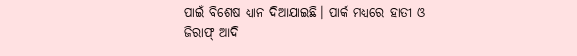ପାଇଁ ବିଶେଷ ଧ୍ୟାନ ଦିଆଯାଇଛି। ପାର୍କ ମଧ୍ୟରେ ହାତୀ ଓ ଜିରାଫ୍ ଆଦି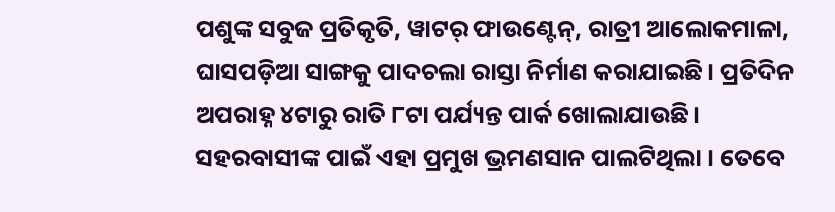ପଶୁଙ୍କ ସବୁଜ ପ୍ରତିକୃତି, ୱାଟର୍ ଫାଉଣ୍ଟେନ୍, ରାତ୍ରୀ ଆଲୋକମାଳା, ଘାସପଡ଼ିଆ ସାଙ୍ଗକୁ ପାଦଚଲା ରାସ୍ତା ନିର୍ମାଣ କରାଯାଇଛି। ପ୍ରତିଦିନ ଅପରାହ୍ନ ୪ଟାରୁ ରାତି ୮ଟା ପର୍ଯ୍ୟନ୍ତ ପାର୍କ ଖୋଲାଯାଉଛି। ସହରବାସୀଙ୍କ ପାଇଁ ଏହା ପ୍ରମୁଖ ଭ୍ରମଣସାନ ପାଲଟିଥିଲା । ତେବେ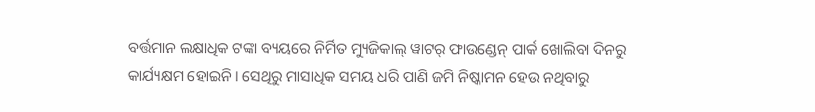ବର୍ତ୍ତମାନ ଲକ୍ଷାଧିକ ଟଙ୍କା ବ୍ୟୟରେ ନିର୍ମିତ ମ୍ୟୁଜିକାଲ୍ ୱାଟର୍ ଫାଉଣ୍ଡେନ୍ ପାର୍କ ଖୋଲିବା ଦିନରୁ କାର୍ଯ୍ୟକ୍ଷମ ହୋଇନି। ସେଥିରୁ ମାସାଧିକ ସମୟ ଧରି ପାଣି ଜମି ନିଷ୍କାମନ ହେଉ ନଥିବାରୁ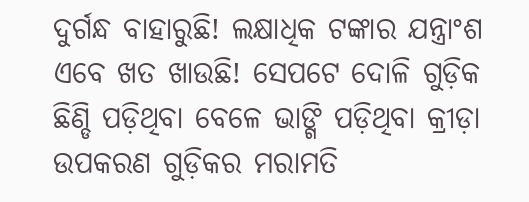ଦୁର୍ଗନ୍ଧ ବାହାରୁଛି! ଲକ୍ଷାଧିକ ଟଙ୍କାର ଯନ୍ତ୍ରାଂଶ ଏବେ ଖତ ଖାଉଛି! ସେପଟେ ଦୋଳି ଗୁଡ଼ିକ ଛିଣ୍ଡି ପଡ଼ିଥିବା ବେଳେ ଭାଙ୍ଗି ପଡ଼ିଥିବା କ୍ରୀଡ଼ା ଉପକରଣ ଗୁଡ଼ିକର ମରାମତି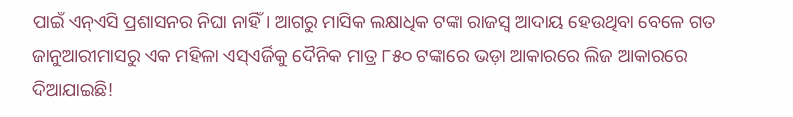ପାଇଁ ଏନ୍ଏସି ପ୍ରଶାସନର ନିଘା ନାହିଁ। ଆଗରୁ ମାସିକ ଲକ୍ଷାଧିକ ଟଙ୍କା ରାଜସ୍ବ ଆଦାୟ ହେଉଥିବା ବେଳେ ଗତ ଜାନୁଆରୀମାସରୁ ଏକ ମହିଳା ଏସ୍ଏର୍ଜିକୁ ଦୈନିକ ମାତ୍ର ୮୫୦ ଟଙ୍କାରେ ଭଡ଼ା ଆକାରରେ ଲିଜ ଆକାରରେ ଦିଆଯାଇଛି!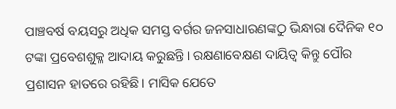ପାଞ୍ଚବର୍ଷ ବୟସରୁ ଅଧିକ ସମସ୍ତ ବର୍ଗର ଜନସାଧାରଣଙ୍କଠୁ ଭିନ୍ଧାରା ଦୈନିକ ୧୦ ଟଙ୍କା ପ୍ରବେଶଶୁକ୍ଳ ଆଦାୟ କରୁଛନ୍ତି। ରକ୍ଷଣାବେକ୍ଷଣ ଦାୟିତ୍ଵ କିନ୍ତୁ ପୌର ପ୍ରଶାସନ ହାତରେ ରହିଛି। ମାସିକ ଯେତେ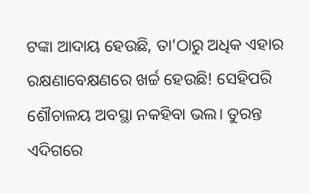ଟଙ୍କା ଆଦାୟ ହେଉଛି, ତା’ଠାରୁ ଅଧିକ ଏହାର ରକ୍ଷଣାବେକ୍ଷଣରେ ଖର୍ଚ୍ଚ ହେଉଛି! ସେହିପରି ଶୌଚାଳୟ ଅବସ୍ଥା ନକହିବା ଭଲ। ତୁରନ୍ତ ଏଦିଗରେ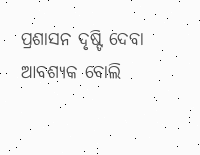ପ୍ରଶାସନ ଦୃଷ୍ଟି ଦେବା ଆବଶ୍ୟକ ବୋଲି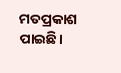ମତପ୍ରକାଶ ପାଇଛି।